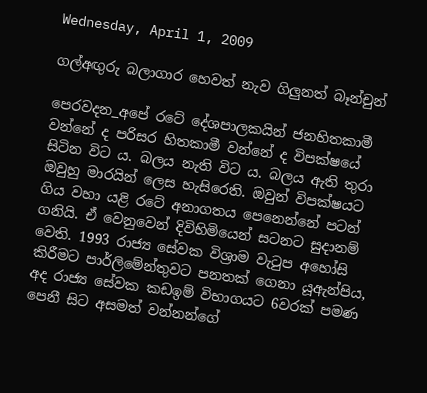Wednesday, April 1, 2009

ගල්අඟුරු බලාගාර හෙවත් නැව ගිලුනත් බෑන්චුන්

පෙරවදන_අපේ රටේ දේශපාලකයින් ජනහිතකාමී වන්නේ ද පරිසර හිතකාමී වන්නේ ද විපක්ෂයේ සිටින විට ය. බලය නැති විට ය. බලය ඇති තුරා ඔවුහු මාරයින් ලෙස හැසිරෙති. ඔවුන් විපක්ෂයට ගිය වහා යළි රටේ අනාගතය පෙනෙන්නේ පටන් ගනියි. ඒ වෙනුවෙන් දිවිහිමියෙන් සටනට සුදානම් වෙති. 1993 රාජ්‍ය සේවක විශ්‍රාම වැටුප අහෝසි කිරීමට පාර්ලිමේන්තුවට පනතක් ගෙනා යූඇන්පිය, අද රාජ්‍ය සේවක කඩඉම් විභාගයට 6වරක් පමණ පෙනී සිට අසමත් වන්නන්ගේ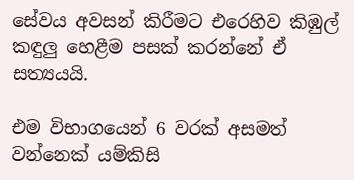සේවය අවසන් කිරීමට එරෙහිව කිඹුල් කඳුලු හෙළීම පසක් කරන්නේ ඒ සත්‍යයයි.

එම විභාගයෙන් 6 වරක් අසමත් වන්නෙක් යම්කිසි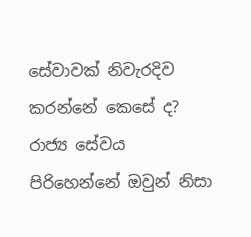සේවාවක් නිවැරදිව කරන්නේ කෙසේ ද? රාජ්‍ය සේවය පිරිහෙන්නේ ඔවුන් නිසා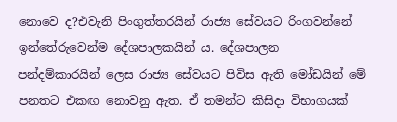නොවෙ ද?එවැනි පිංගුත්තරයින් රාජ්‍ය සේවයට රිංගවන්නේ ඉන්තේරුවෙන්ම දේශපාලකයින් ය. දේශපාලන පන්දම්කාරයින් ලෙස රාජ්‍ය සේවයට පිවිස ඇති මෝඩයින් මේ පනතට එකඟ නොවනු ඇත. ඒ තමන්ට කිසිදා විභාගයක්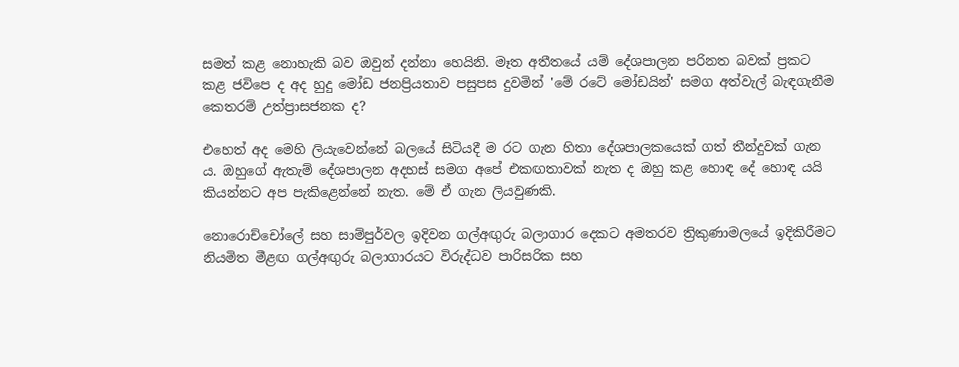සමත් කළ නොහැකි බව ඔවුන් දන්නා හෙයිනි. මෑත අතීතයේ යම් දේශපාලන පරිනත බවක් ප්‍රකට කළ ජවිපෙ ද අද හුදු මෝඩ ජනප්‍රියතාව පසුපස දුවමින් 'මේ රටේ මෝඩයින්' සමග අත්වැල් බැඳගැනීම කෙතරම් උත්ප්‍රාසජනක ද?

එහෙත් අද මෙහි ලියැවෙන්නේ බලයේ සිටියදී ම රට ගැන හිතා දේශපාලකයෙක් ගත් තීන්දුවක් ගැන ය. ඔහුගේ ඇතැම් දේශපාලන අදහස් සමග අපේ එකඟතාවක් නැත ද ඔහු කළ හොඳ දේ හොඳ යයි කියන්නට අප පැකිළෙන්නේ නැත. මේ ඒ ගැන ලියවුණකි.

නොරොච්චෝලේ සහ සාම්පුර්වල ඉදිවන ගල්අඟුරු බලාගාර දෙකට අමතරව ත්‍රිකුණාමලයේ ඉදිකිරීමට නියමිත මීළඟ ගල්අඟුරු බලාගාරයට විරුද්ධව පාරිසරික සහ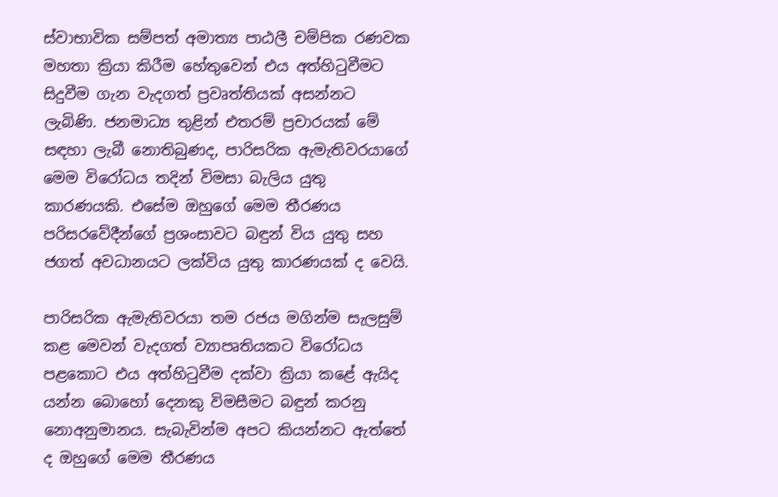ස්වාභාවික සම්පත් අමාත්‍ය පාඨලී චම්පික රණවක මහතා ක්‍රියා කිරීම හේතුවෙන් එය අත්හිටුවීමට සිදුවීම ගැන වැදගත් ප්‍රවෘත්තියක් අසන්නට ලැබිණි. ජනමාධ්‍ය තුළින් එතරම් ප්‍රචාරයක් මේ සඳහා ලැබී නොතිබුණද, පාරිසරික ඇමැතිවරයාගේ මෙම විරෝධය තදින් විමසා බැලිය යුතු කාරණයකි. එසේම ඔහුගේ මෙම තීරණය පරිසරවේදීන්ගේ ප්‍රශංසාවට බඳුන් විය යුතු සහ ජගත් අවධානයට ලක්විය යුතු කාරණයක් ද වෙයි.

පාරිසරික ඇමැතිවරයා තම රජය මගින්ම සැලසුම් කළ මෙවන් වැදගත් ව්‍යාපෘතියකට විරෝධය පළකොට එය අත්හිටුවීම දක්වා ක්‍රියා කළේ ඇයිද යන්න බොහෝ දෙනකු විමසීමට බඳුන් කරනු නොඅනුමානය. සැබැවින්ම අපට කියන්නට ඇත්තේ ද ඔහුගේ මෙම තීරණය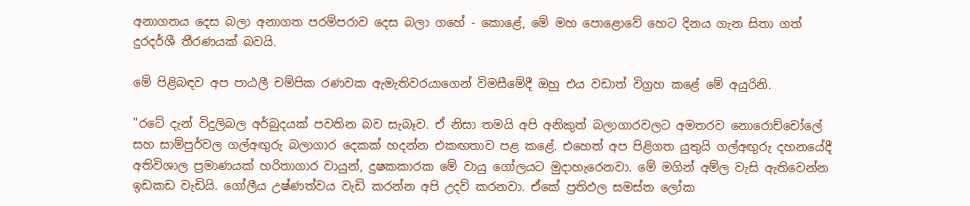අනාගතය දෙස බලා අනාගත පරම්පරාව දෙස බලා ගහේ - කොළේ, මේ මහ පොළොවේ හෙට දිනය ගැන සිතා ගත් දුරදර්ශී තීරණයක් බවයි.

මේ පිළිබඳව අප පාඨලී චම්පික රණවක ඇමැතිවරයාගෙන් විමසීමේදී ඔහු එය වඩාත් විග්‍රහ කළේ මේ අයුරිනි.

"රටේ දැන් විදුලිබල අර්බුදයක් පවතින බව සැබෑව. ඒ නිසා තමයි අපි අනිකුත් බලාගාරවලට අමතරව නොරොච්චෝලේ සහ සාම්පුර්වල ගල්අඟුරු බලාගාර දෙකක් හදන්න එකඟතාව පළ කළේ. එහෙත් අප පිළිගත යුතුයි ගල්අඟුරු දහනයේදී අතිවිශාල ප්‍රමාණයක් හරිතාගාර වායුන්, දුෂකකාරක මේ වායු ගෝලයට මුදාහැරෙනවා. මේ මගින් අම්ල වැසි ඇතිවෙන්න ඉඩකඩ වැඩියි. ගෝලීය උෂ්ණත්වය වැඩි කරන්න අපි උදව් කරනවා. ඒකේ ප්‍රතිඵල සමස්ත ලෝක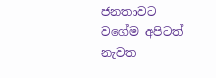ජනතාවට වගේම අපිටත් නැවත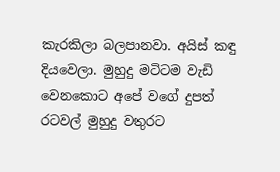කැරකිලා බලපානවා. අයිස් කඳු දියවෙලා. මුහුදු මටිටම වැඩි වෙනකොට අපේ වගේ දුපත් රටවල් මුහුදු වතුරට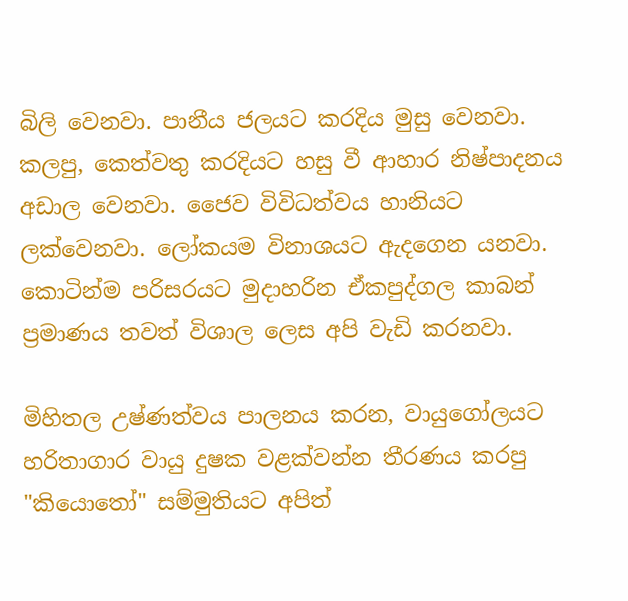බිලි වෙනවා. පානීය ජලයට කරදිය මුසු වෙනවා. කලපු, කෙත්වතු කරදියට හසු වී ආහාර නිෂ්පාදනය අඩාල වෙනවා. ජෛව විවිධත්වය හානියට ලක්වෙනවා. ලෝකයම විනාශයට ඇදගෙන යනවා. කොටින්ම පරිසරයට මුදාහරින ඒකපුද්ගල කාබන් ප්‍රමාණය තවත් විශාල ලෙස අපි වැඩි කරනවා.

මිහිතල උෂ්ණත්වය පාලනය කරන, වායුගෝලයට හරිතාගාර වායු දුෂක වළක්වන්න තීරණය කරපු "කියොතෝ" සම්මුතියට අපිත්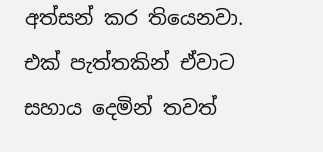අත්සන් කර තියෙනවා. එක් පැත්තකින් ඒවාට සහාය දෙමින් තවත්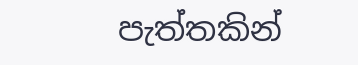පැත්තකින්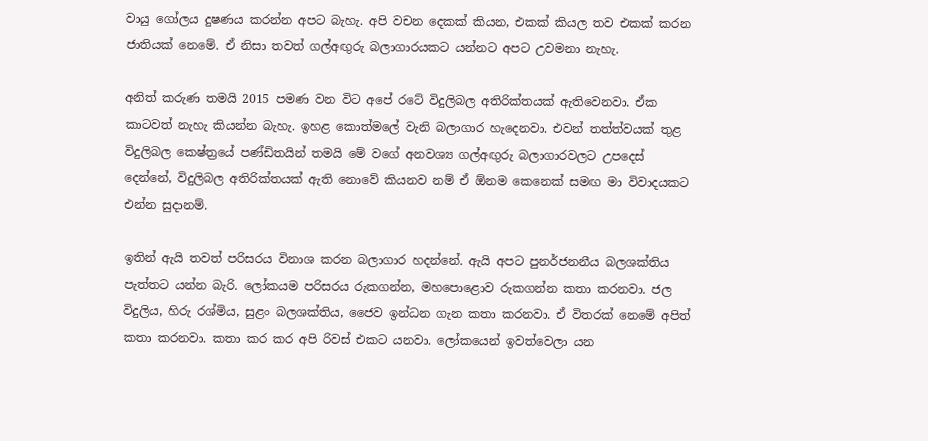වායු ගෝලය දුෂණය කරන්න අපට බැහැ. අපි වචන දෙකක් කියන, එකක් කියල තව එකක් කරන ජාතියක් නෙමේ. ඒ නිසා තවත් ගල්අඟුරු බලාගාරයකට යන්නට අපට උවමනා නැහැ.

අනිත් කරුණ තමයි 2015 පමණ වන විට අපේ රටේ විදුලිබල අතිරික්තයක් ඇතිවෙනවා. ඒක කාටවත් නැහැ කියන්න බැහැ. ඉහළ කොත්මලේ වැනි බලාගාර හැදෙනවා. එවන් තත්ත්වයක් තුළ විදුලිබල කෙෂ්ත්‍රයේ පණ්ඩිතයින් තමයි මේ වගේ අනවශ්‍ය ගල්අඟුරු බලාගාරවලට උපදෙස් දෙන්නේ, විදුලිබල අතිරික්තයක් ඇති නොවේ කියනව නම් ඒ ඕනම කෙනෙක් සමඟ මා විවාදයකට එන්න සුදානම්.

ඉතින් ඇයි තවත් පරිසරය විනාශ කරන බලාගාර හදන්නේ. ඇයි අපට පුනර්ජනනීය බලශක්තිය පැත්තට යන්න බැරි. ලෝකයම පරිසරය රුකගන්න, මහපොළොව රුකගන්න කතා කරනවා. ජල විදුලිය, හිරු රශ්මිය, සුළං බලශක්තිය, ජෛව ඉන්ධන ගැන කතා කරනවා. ඒ විතරක් නෙමේ අපිත් කතා කරනවා. කතා කර කර අපි රිවස් එකට යනවා. ලෝකයෙන් ඉවත්වෙලා යන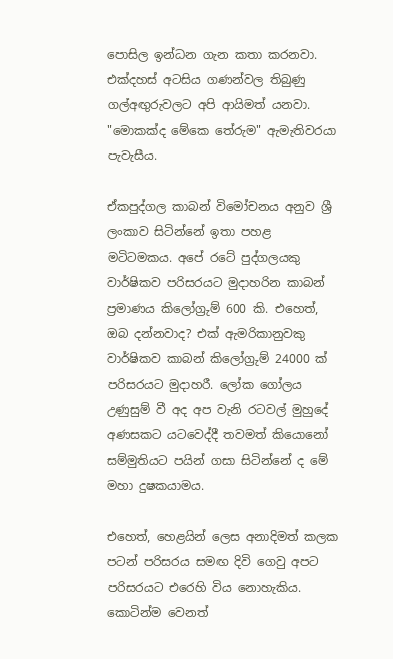පොසිල ඉන්ධන ගැන කතා කරනවා. එක්දහස් අටසිය ගණන්වල තිබුණු ගල්අඟුරුවලට අපි ආයිමත් යනවා. "මොකක්ද මේකෙ තේරුම" ඇමැතිවරයා පැවැසීය.

ඒකපුද්ගල කාබන් විමෝචනය අනුව ශ්‍රී ලංකාව සිටින්නේ ඉතා පහළ මටිටමකය. අපේ රටේ පුද්ගලයකු වාර්ෂිකව පරිසරයට මුදාහරින කාබන් ප්‍රමාණය කිලෝග්‍රුම් 600 කි. එහෙත්, ඔබ දන්නවාද? එක් ඇමරිකානුවකු වාර්ෂිකව කාබන් කිලෝග්‍රුම් 24000 ක් පරිසරයට මුදාහරී. ලෝක ගෝලය උණුසුම් වී අද අප වැනි රටවල් මුහුදේ අණසකට යටවෙද්දී තවමත් කියොනෝ සම්මුතියට පයින් ගසා සිටින්නේ ද මේ මහා දුෂකයාමය.

එහෙත්, හෙළයින් ලෙස අනාදිමත් කලක පටන් පරිසරය සමඟ දිවි ගෙවු අපට පරිසරයට එරෙහි විය නොහැකිය. කොටින්ම වෙනත්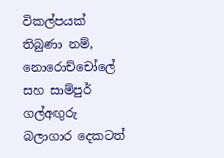විකල්පයක් තිබුණා නම්, නොරොච්චෝලේ සහ සාම්පුර් ගල්අඟුරු බලාගාර දෙකටත්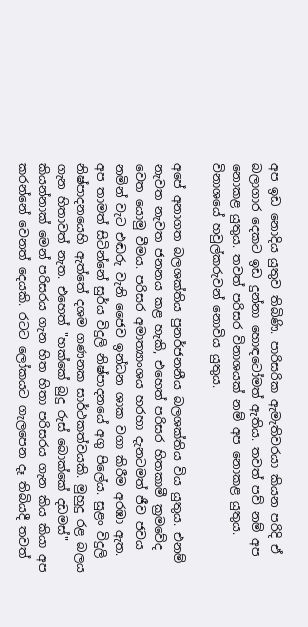අප ඉඩ නොදිය යුතුව තිබිණි. පාරිසරික ඇමැතිවරයා කියන පරිදි ඒ බලාගාර දෙකට ඉඩ දුන්නා හොඳටෝමත් ඇතිය. තවත් පව් නම් අප නොකළ යුතුය. තවත් පරිසර විනාශයක් නම් අප නොකළ යුතුය. විනාශයේ හවුල්කරුවන් නොවිය යුතුය.

අපේ අනාගත බලශක්තිය පුනර්ජනනීය බලශක්තිය විය යුතුය. එනම් නැවත නැවත ජනනය කළ හැකි, එහෙත් පරිසර හිතකාමී ක්‍රමවේද වෙත යොමු වීමය. පරිසර අමාත්‍යාංශය හරහා දැනටමත් ජීව ජවය නමින් වැට එඬරු වැනි ජෛව ඉන්ධන ශාක වගා කිරීම අරඹා ඇත. අප තාමත් සිටින්නේ සුර්ය විදුලි නිෂ්පාදනයේ අගු පිලේය. සුළං විදුලි නිෂ්පාදනයෙහි ඇත්තේ දශම ගණනක සාර්ථකත්වයකි. මුහුදු රළ බලය ගැන හිතාවත් නැත. එහෙත් "හක්කේ බුදු රුස් බොක්කේ දඩමස්" කියන්නාක් මෙන් පරිසරය ගැන හිත හිතා පරිසරය ගැන කිය කියා අප කරන්නේ වෙනත් දෙයකි. රටට ලෝකයට ගැලපෙන දෑ තිබියදී තවත්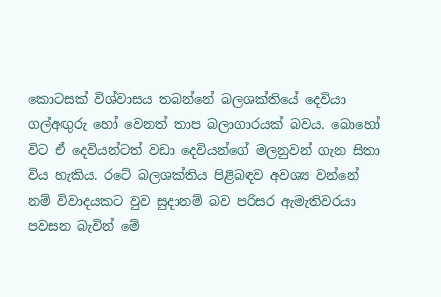කොටසක් විශ්වාසය තබන්නේ බලශක්තියේ දෙවියා ගල්අඟුරු හෝ වෙනත් තාප බලාගාරයක් බවය. බොහෝ විට ඒ දෙවියන්ටත් වඩා දෙවියන්ගේ මලනුවන් ගැන සිතා විය හැකිය. රටේ බලශක්තිය පිළිබඳව අවශ්‍ය වන්නේ නම් විවාදයකට වුව සුදානම් බව පරිසර ඇමැතිවරයා පවසන බැවින් මේ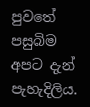පුවතේ පසුබිම අපට දැන් පැහැදිලිය.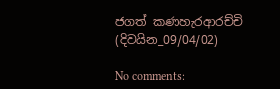ජගත් කණහැරආරච්චි
(දිවයින_09/04/02)

No comments: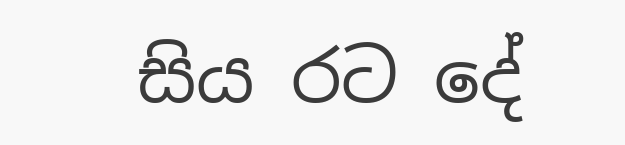සිය රට දේ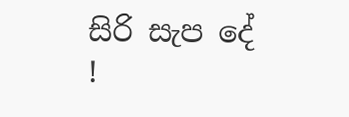සිරි සැප දේ !